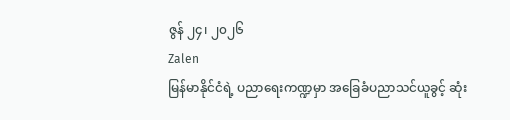ဇွန် ၂၄၊ ၂၀၂၆
Zalen
မြန်မာနိုင်ငံရဲ့ ပညာရေးကဏ္ဍမှာ အခြေခံပညာသင်ယူခွင့် ဆုံး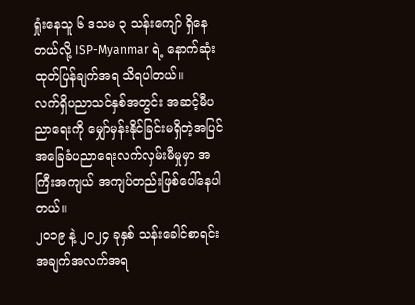ရှုံးနေသူ ၆ ဒသမ ၃ သန်းကျော် ရှိနေတယ်လို့ ISP-Myanmar ရဲ့ နောက်ဆုံးထုတ်ပြန်ချက်အရ သိရပါတယ်။
လက်ရှိပညာသင်နှစ်အတွင်း အဆင့်မီပညာရေးကို မျှော်မှန်းနိုင်ခြင်းမရှိတဲ့အပြင် အခြေခံပညာရေးလက်လှမ်းမီမှုမှာ အကြီးအကျယ် အကျပ်တည်းဖြစ်ပေါ်နေပါတယ်။
၂၀၁၉ နဲ့ ၂၀၂၄ ခုနှစ် သန်းခေါင်စာရင်းအချက်အလက်အရ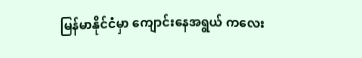မြန်မာနိုင်ငံမှာ ကျောင်းနေအရွယ် ကလေး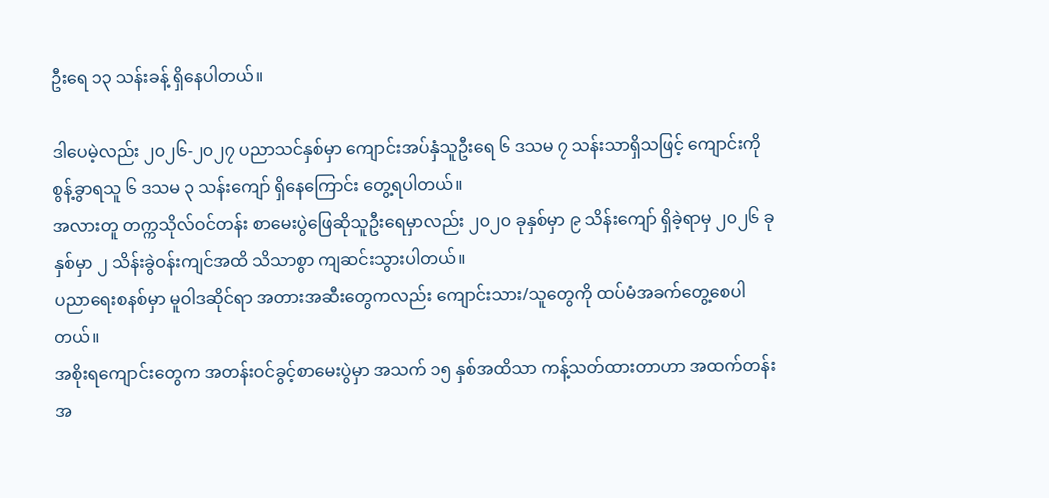ဦးရေ ၁၃ သန်းခန့် ရှိနေပါတယ်။

ဒါပေမဲ့လည်း ၂၀၂၆-၂၀၂၇ ပညာသင်နှစ်မှာ ကျောင်းအပ်နှံသူဦးရေ ၆ ဒသမ ၇ သန်းသာရှိသဖြင့် ကျောင်းကို စွန့်ခွာရသူ ၆ ဒသမ ၃ သန်းကျော် ရှိနေကြောင်း တွေ့ရပါတယ်။
အလားတူ တက္ကသိုလ်ဝင်တန်း စာမေးပွဲဖြေဆိုသူဦးရေမှာလည်း ၂၀၂၀ ခုနှစ်မှာ ၉ သိန်းကျော် ရှိခဲ့ရာမှ ၂၀၂၆ ခုနှစ်မှာ ၂ သိန်းခွဲဝန်းကျင်အထိ သိသာစွာ ကျဆင်းသွားပါတယ်။
ပညာရေးစနစ်မှာ မူဝါဒဆိုင်ရာ အတားအဆီးတွေကလည်း ကျောင်းသား/သူတွေကို ထပ်မံအခက်တွေ့စေပါတယ်။
အစိုးရကျောင်းတွေက အတန်းဝင်ခွင့်စာမေးပွဲမှာ အသက် ၁၅ နှစ်အထိသာ ကန့်သတ်ထားတာဟာ အထက်တန်းအ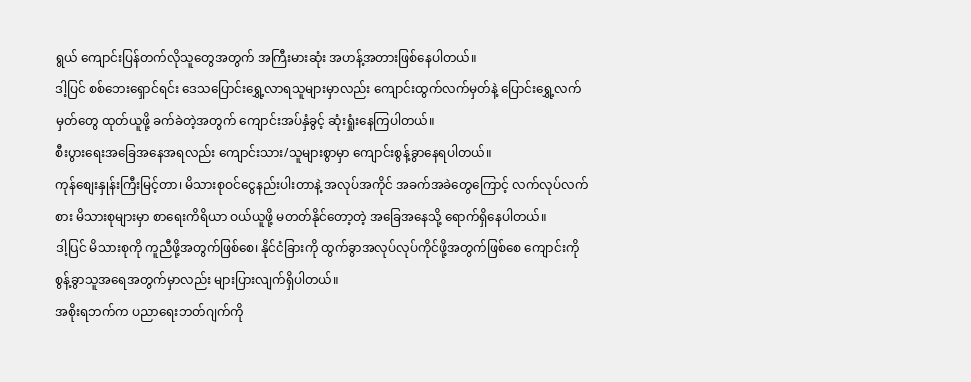ရွယ် ကျောင်းပြန်တက်လိုသူတွေအတွက် အကြီးမားဆုံး အဟန့်အတားဖြစ်နေပါတယ်။
ဒါ့ပြင် စစ်ဘေးရှောင်ရင်း ဒေသပြောင်းရွှေ့လာရသူများမှာလည်း ကျောင်းထွက်လက်မှတ်နဲ့ ပြောင်းရွှေ့လက်မှတ်တွေ ထုတ်ယူဖို့ ခက်ခဲတဲ့အတွက် ကျောင်းအပ်နှံခွင့် ဆုံးရှုံးနေကြပါတယ်။
စီးပွားရေးအခြေအနေအရလည်း ကျောင်းသား/သူများစွာမှာ ကျောင်းစွန့်ခွာနေရပါတယ်။
ကုန်စျေးနှုန်းကြီးမြင့်တာ၊ မိသားစုဝင်ငွေနည်းပါးတာနဲ့ အလုပ်အကိုင် အခက်အခဲတွေကြောင့် လက်လုပ်လက်စား မိသားစုများမှာ စာရေးကိရိယာ ဝယ်ယူဖို့ မတတ်နိုင်တော့တဲ့ အခြေအနေသို့ ရောက်ရှိနေပါတယ်။
ဒါ့ပြင် မိသားစုကို ကူညီဖို့အတွက်ဖြစ်စေ၊ နိုင်ငံခြားကို ထွက်ခွာအလုပ်လုပ်ကိုင်ဖို့အတွက်ဖြစ်စေ ကျောင်းကို စွန့်ခွာသူအရေအတွက်မှာလည်း များပြားလျက်ရှိပါတယ်။
အစိုးရဘက်က ပညာရေးဘတ်ဂျက်ကို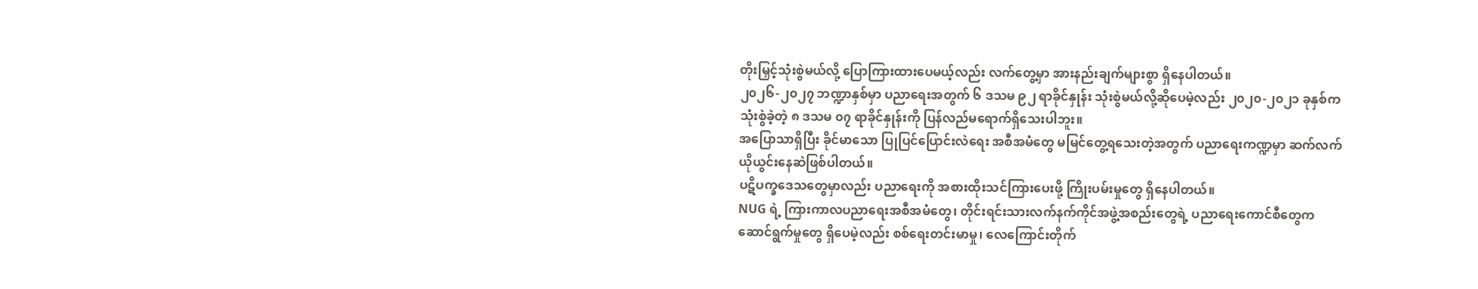တိုးမြှင့်သုံးစွဲမယ်လို့ ပြောကြားထားပေမယ့်လည်း လက်တွေ့မှာ အားနည်းချက်များစွာ ရှိနေပါတယ်။
၂၀၂၆-၂၀၂၇ ဘဏ္ဍာနှစ်မှာ ပညာရေးအတွက် ၆ ဒသမ ၉၂ ရာခိုင်နှုန်း သုံးစွဲမယ်လို့ဆိုပေမဲ့လည်း ၂၀၂၀-၂၀၂၁ ခုနှစ်က သုံးစွဲခဲ့တဲ့ ၈ ဒသမ ၀၇ ရာခိုင်နှုန်းကို ပြန်လည်မရောက်ရှိသေးပါဘူး။
အပြောသာရှိပြီး ခိုင်မာသော ပြုပြင်ပြောင်းလဲရေး အစီအမံတွေ မမြင်တွေ့ရသေးတဲ့အတွက် ပညာရေးကဏ္ဍမှာ ဆက်လက်ယိုယွင်းနေဆဲဖြစ်ပါတယ်။
ပဋိပက္ခဒေသတွေမှာလည်း ပညာရေးကို အစားထိုးသင်ကြားပေးဖို့ ကြိုးပမ်းမှုတွေ ရှိနေပါတယ်။
NUG ရဲ့ ကြားကာလပညာရေးအစီအမံတွေ၊ တိုင်းရင်းသားလက်နက်ကိုင်အဖွဲ့အစည်းတွေရဲ့ ပညာရေးကောင်စီတွေက ဆောင်ရွက်မှုတွေ ရှိပေမဲ့လည်း စစ်ရေးတင်းမာမှု၊ လေကြောင်းတိုက်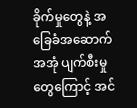ခိုက်မှုတွေနဲ့ အခြေခံအဆောက်အအုံ ပျက်စီးမှုတွေကြောင့် အင်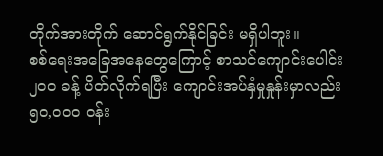တိုက်အားတိုက် ဆောင်ရွက်နိုင်ခြင်း မရှိပါဘူး။
စစ်ရေးအခြေအနေတွေကြောင့် စာသင်ကျောင်းပေါင်း ၂၀၀ ခန့် ပိတ်လိုက်ရပြီး ကျောင်းအပ်နှံမှုနှုန်းမှာလည်း ၅၀,၀၀၀ ဝန်း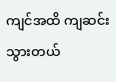ကျင်အထိ ကျဆင်းသွားတယ်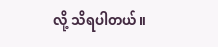လို့ သိရပါတယ်။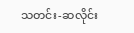သတင်း-ဆလိုင်း